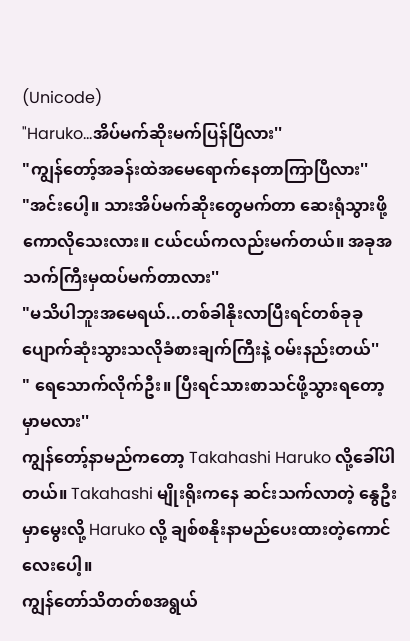(Unicode)
"Haruko...အိပ်မက်ဆိုးမက်ပြန်ပြီလား''
"ကျွန်တော့်အခန်းထဲအမေရောက်နေတာကြာပြီလား''
"အင်းပေါ့။ သားအိပ်မက်ဆိုးတွေမက်တာ ဆေးရုံသွားဖို့ကောလိုသေးလား။ ငယ်ငယ်ကလည်းမက်တယ်။ အခုအသက်ကြီးမှထပ်မက်တာလား''
"မသိပါဘူးအမေရယ်...တစ်ခါနိုးလာပြီးရင်တစ်ခုခုပျောက်ဆုံးသွားသလိုခံစားချက်ကြီးနဲ့ ဝမ်းနည်းတယ်''
" ရေသောက်လိုက်ဦး။ ပြီးရင်သားစာသင်ဖို့သွားရတော့မှာမလား''
ကျွန်တော့်နာမည်ကတော့ Takahashi Haruko လို့ခေါ်ပါတယ်။ Takahashi မျိုးရိုးကနေ ဆင်းသက်လာတဲ့ နွေဦးမှာမွေးလို့ Haruko လို့ ချစ်စနိုးနာမည်ပေးထားတဲ့ကောင်လေးပေါ့။
ကျွန်တော်သိတတ်စအရွယ်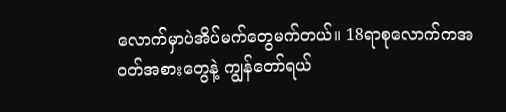လောက်မှာပဲအိပ်မက်တွေမက်တယ်။ 18ရာစုလောက်ကအဝတ်အစားတွေနဲ့ ကျွန်တော်ရယ်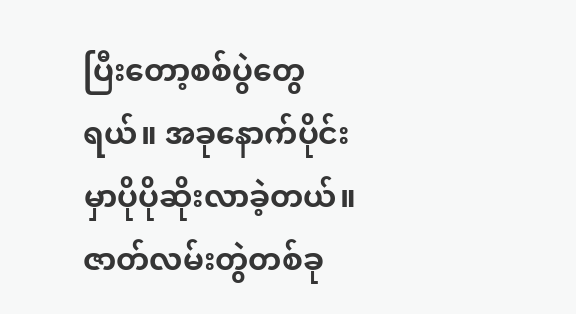ပြီးတော့စစ်ပွဲတွေရယ်။ အခုနောက်ပိုင်းမှာပိုပိုဆိုးလာခဲ့တယ်။ ဇာတ်လမ်းတွဲတစ်ခု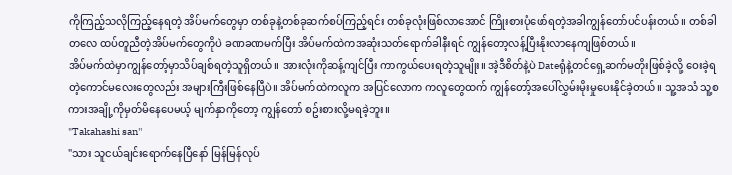ကိုကြည့်သလိုကြည့်နေရတဲ့ အိပ်မက်တွေမှာ တစ်ခုနဲ့တစ်ခုဆက်စပ်ကြည့်ရင်း တစ်ခုလုံးဖြစ်လာအောင် ကြိုးစားပုံဖော်ရတဲ့အခါကျွန်တော်ပင်ပန်းတယ်။ တစ်ခါတလေ ထပ်တူညီတဲ့အိပ်မက်တွေကိုပဲ ခဏခဏမက်ပြီး အိပ်မက်ထဲကအဆုံးသတ်ရောက်ခါနီးရင် ကျွန်တော့လန့်ပြီးနိုးလာနေကျဖြစ်တယ်။
အိပ်မက်ထဲမှာကျွန်တော့်မှာသိပ်ချစ်ရတဲ့သူရှိတယ်။ အားလုံးကိုဆန့်ကျင်ပြီး ကာကွယ်ပေးရတဲ့သူမျိုး။ အဲ့ဒီစိတ်နဲ့ပဲ Dateရုံနဲ့တင်ရှေ့ဆက်မတိုးဖြစ်ခဲ့လို့ ဝေးခဲ့ရတဲ့ကောင်မလေးတွေလည်း အများကြီးဖြစ်နေပြီပဲ။ အိပ်မက်ထဲကလူက အပြင်လောက ကလူတွေထက် ကျွန်တော့်အပေါ်လွှမ်းမိုးမှုပေးနိုင်ခဲ့တယ်။ သူ့အသံ သူ့စကားအချို့ကိုမှတ်မိနေပေမယ့် မျက်နှာကိုတော့ ကျွန်တော် စဥ်းစားလို့မရခဲ့ဘူး။
"Takahashi san''
"သား သူငယ်ချင်းရောက်နေပြီနော် မြန်မြန်လုပ်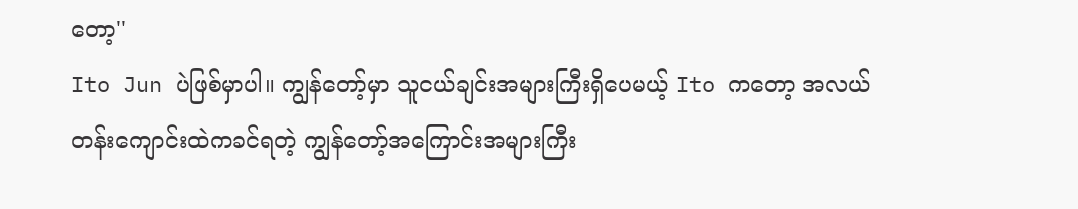တော့''
Ito Jun ပဲဖြစ်မှာပါ။ ကျွန်တော့်မှာ သူငယ်ချင်းအများကြီးရှိပေမယ့် Ito ကတော့ အလယ်တန်းကျောင်းထဲကခင်ရတဲ့ ကျွန်တော့်အကြောင်းအများကြီး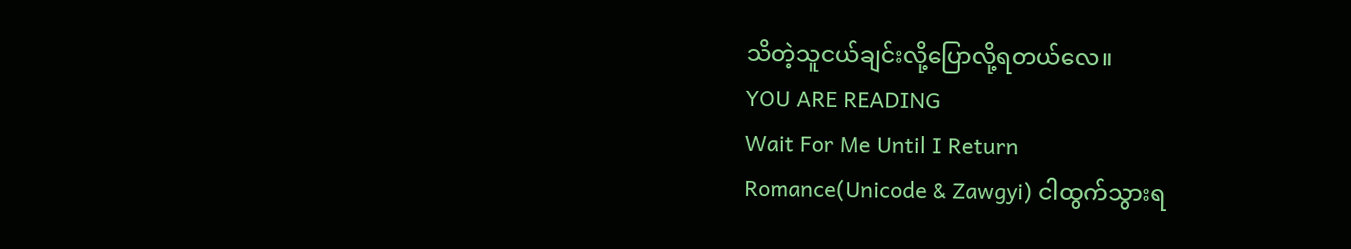သိတဲ့သူငယ်ချင်းလို့ပြောလို့ရတယ်လေ။
YOU ARE READING
Wait For Me Until I Return
Romance(Unicode & Zawgyi) ငါထွက်သွားရ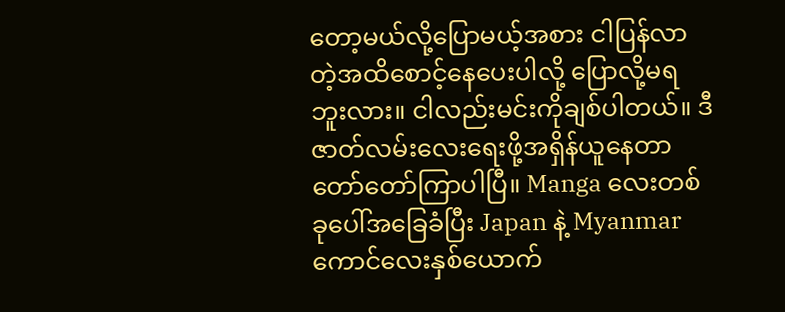တော့မယ်လို့ပြောမယ့်အစား ငါပြန်လာတဲ့အထိစောင့်နေပေးပါလို့ ပြောလို့မရဘူးလား။ ငါလည်းမင်းကိုချစ်ပါတယ်။ ဒီဇာတ်လမ်းလေးရေးဖို့အရှိန်ယူနေတာတော်တော်ကြာပါပြီ။ Manga လေးတစ်ခုပေါ်အခြေခံပြီး Japan နဲ့ Myanmar ကောင်လေးနှစ်ယောက်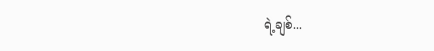ရဲ့ချစ်...